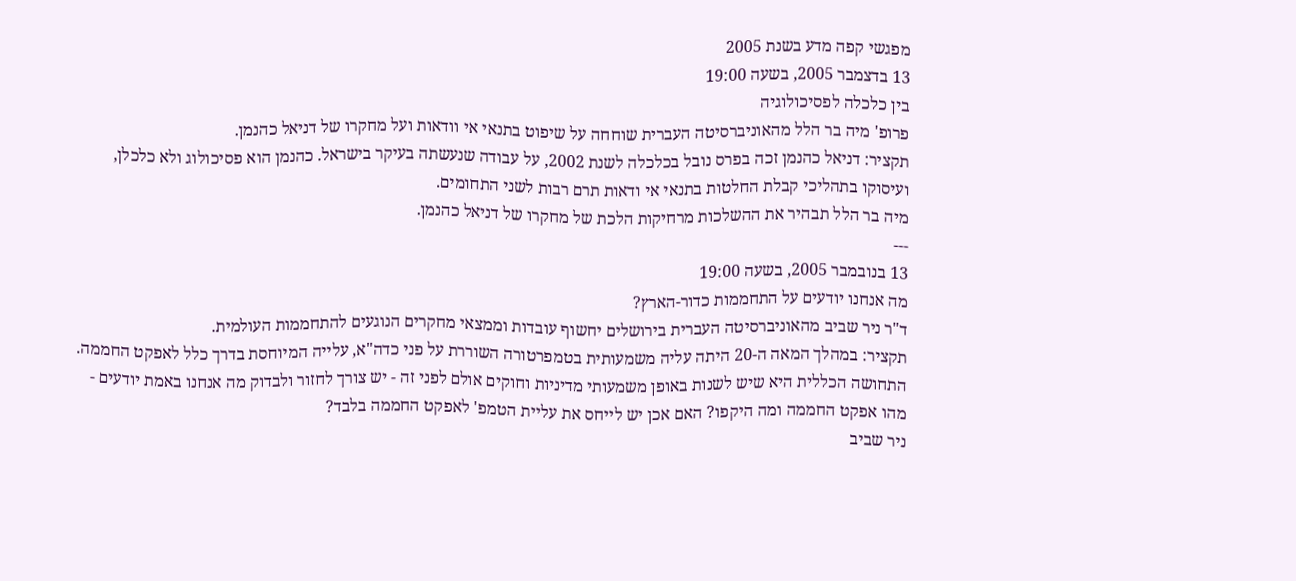מפגשי קפה מדע בשנת 2005
13 בדצמבר 2005, בשעה 19:00
בין כלכלה לפסיכולוגיה
פרופ' מיה בר הלל מהאוניברסיטה העברית שוחחה על שיפוט בתנאי אי וודאות ועל מחקרו של דניאל כהנמן.
תקציר: דניאל כהנמן זכה בפרס נובל בכלכלה לשנת 2002, על עבודה שנעשתה בעיקר בישראל. כהנמן הוא פסיכולוג ולא כלכלן, ועיסוקו בתהליכי קבלת החלטות בתנאי אי ודאות תרם רבות לשני התחומים.
מיה בר הלל תבהיר את ההשלכות מרחיקות הלכת של מחקרו של דניאל כהנמן.
---
13 בנובמבר 2005, בשעה 19:00
מה אנחנו יודעים על התחממות כדור-הארץ?
ד"ר ניר שביב מהאוניברסיטה העברית בירושלים יחשוף עובדות וממצאי מחקרים הנוגעים להתחממות העולמית.
תקציר: במהלך המאה ה-20 היתה עליה משמעותית בטמפרטורה השוררת על פני כדה"א, עלייה המיוחסת בדרך כלל לאפקט החממה. התחושה הכללית היא שיש לשנות באופן משמעותי מדיניות וחוקים אולם לפני זה - יש צורך לחזור ולבדוק מה אנחנו באמת יודעים - מהו אפקט החממה ומה היקפו? האם אכן יש לייחס את עליית הטמפ' לאפקט החממה בלבד?
ניר שביב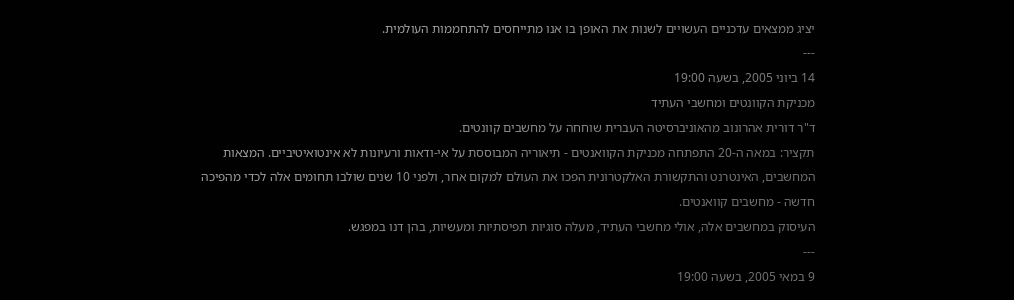יציג ממצאים עדכניים העשויים לשנות את האופן בו אנו מתייחסים להתחממות העולמית.
---
14 ביוני 2005, בשעה 19:00
מכניקת הקוונטים ומחשבי העתיד
ד"ר דורית אהרונוב מהאוניברסיטה העברית שוחחה על מחשבים קוונטים.
תקציר: במאה ה-20 התפתחה מכניקת הקוואנטים - תיאוריה המבוססת על אי-ודאות ורעיונות לא אינטואיטיביים. המצאות המחשבים, האינטרנט והתקשורת האלקטרונית הפכו את העולם למקום אחר, ולפני 10 שנים שולבו תחומים אלה לכדי מהפיכה חדשה - מחשבים קוואנטים.
העיסוק במחשבים אלה, אולי מחשבי העתיד, מעלה סוגיות תפיסתיות ומעשיות, בהן דנו במפגש.
---
9 במאי 2005, בשעה 19:00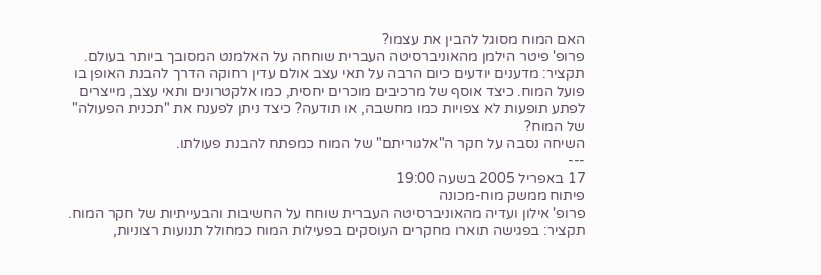האם המוח מסוגל להבין את עצמו?
פרופ' פיטר הילמן מהאוניברסיטה העברית שוחחה על האלמנט המסובך ביותר בעולם.
תקציר: מדענים יודעים כיום הרבה על תאי עצב אולם עדין רחוקה הדרך להבנת האופן בו פועל המוח. כיצד אוסף של מרכיבים מוכרים יחסית, כמו אלקטרונים ותאי עצב, מייצרים לפתע תופעות לא צפויות כמו מחשבה, או תודעה? כיצד ניתן לפענח את "תכנית הפעולה" של המוח?
השיחה נסבה על חקר ה"אלגוריתם" של המוח כמפתח להבנת פעולתו.
---
17 באפריל 2005 בשעה 19:00
פיתוח ממשק מוח-מכונה
פרופ' אילון ועדיה מהאוניברסיטה העברית שוחח על החשיבות והבעייתיות של חקר המוח.
תקציר: בפגישה תוארו מחקרים העוסקים בפעילות המוח כמחולל תנועות רצוניות,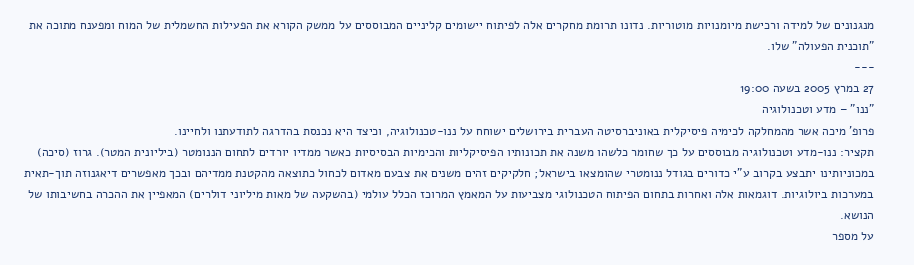מנגנונים של למידה ורכישת מיומנויות מוטוריות. נדונו תרומת מחקרים אלה לפיתוח יישומים קליניים המבוססים על ממשק הקורא את הפעילות החשמלית של המוח ומפענח מתוכה את "תוכנית הפעולה" שלו.
---
27 במרץ 2005 בשעה 19:00
"ננו" – מדע וטכנולוגיה
פרופ' מיכה אשר מהמחלקה לכימיה פיסיקלית באוניברסיטה העברית בירושלים ישוחח על ננו-טכנולוגיה, וכיצד היא נכנסת בהדרגה לתודעתנו ולחיינו.
תקציר: ננו-מדע וטכנולוגיה מבוססים על כך שחומר כלשהו משנה את תכונותיו הפיסיקליות והכימיות הבסיסיות כאשר ממדיו יורדים לתחום הננומטר (ביליונית המטר). גרוז (סיכה) במכוניותינו יתבצע בקרוב ע"י כדורים בגודל ננומטרי שהומצאו בישראל; חלקיקים זהים משנים את צבעם מאדום לכחול כתוצאה מהקטנת ממדיהם ובכך מאפשרים דיאגנוזה תוך-תאית במערכות ביולוגיות. דוגמאות אלה ואחרות בתחום הפיתוח הטכנולוגי מצביעות על המאמץ המרוכז הכלל עולמי (בהשקעה של מאות מיליוני דולרים) המאפיין את ההכרה בחשיבותו של הנושא.
על מספר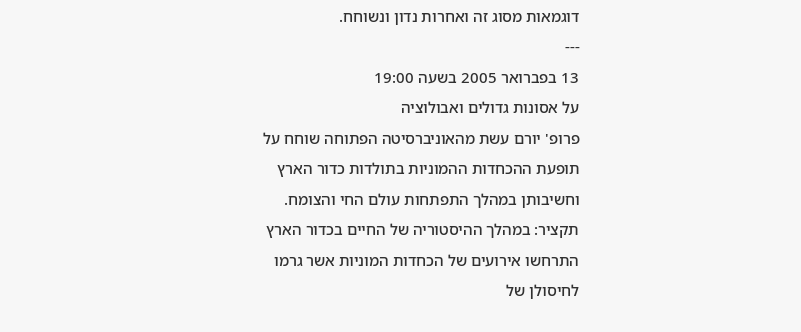דוגמאות מסוג זה ואחרות נדון ונשוחח.
---
13 בפברואר 2005 בשעה 19:00
על אסונות גדולים ואבולוציה
פרופ' יורם עשת מהאוניברסיטה הפתוחה שוחח על תופעת ההכחדות ההמוניות בתולדות כדור הארץ וחשיבותן במהלך התפתחות עולם החי והצומח.
תקציר: במהלך ההיסטוריה של החיים בכדור הארץ התרחשו אירועים של הכחדות המוניות אשר גרמו לחיסולן של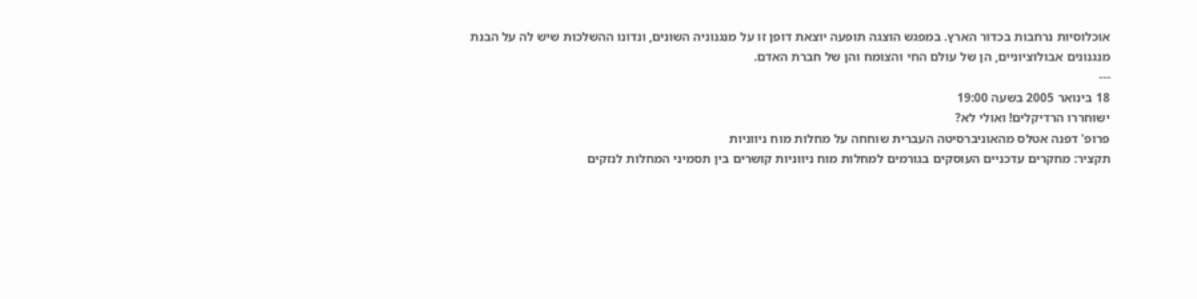אוכלוסיות נרחבות בכדור הארץ. במפגש הוצגה תופעה יוצאת דופן זו על מנגנוניה השונים, ונדונו ההשלכות שיש לה על הבנת מנגנונים אבולוציוניים, הן של עולם החי והצומח והן של חברת האדם.
---
18 בינואר 2005 בשעה 19:00
ישוחררו הרדיקלים! ואולי לא?
פרופ' דפנה אטלס מהאוניברסיטה העברית שוחחה על מחלות מוח ניווניות
תקציר: מחקרים עדכניים העוסקים בגורמים למחלות מוח ניווניות קושרים בין תסמיני המחלות לנזקים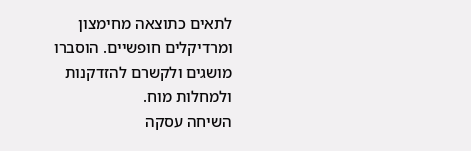לתאים כתוצאה מחימצון ומרדיקלים חופשיים. הוסברו מושגים ולקשרם להזדקנות ולמחלות מוח.
השיחה עסקה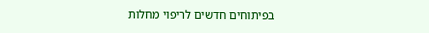בפיתוחים חדשים לריפוי מחלות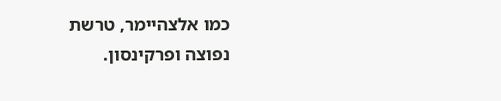כמו אלצהיימר, טרשת נפוצה ופרקינסון.